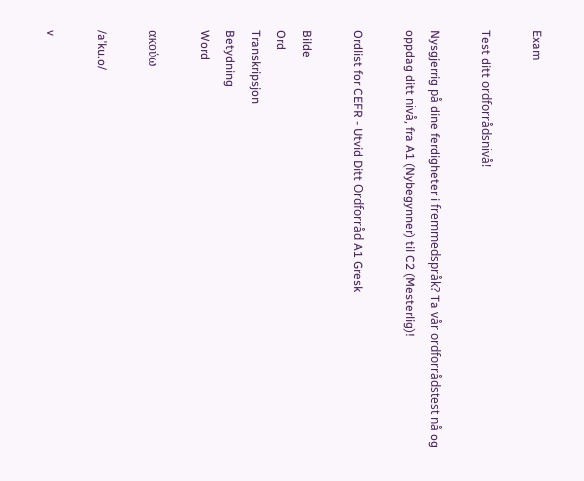Exam

Test ditt ordforrådsnivå!

Nysgjerrig på dine ferdigheter i fremmedspråk? Ta vår ordforrådstest nå og oppdag ditt nivå, fra A1 (Nybegynner) til C2 (Mesterlig)!

Ordlist for CEFR - Utvid Ditt Ordforråd A1 Gresk

Bilde
Ord
Transkripsjon
Betydning
Word

ακούω

/aˈku.o/

v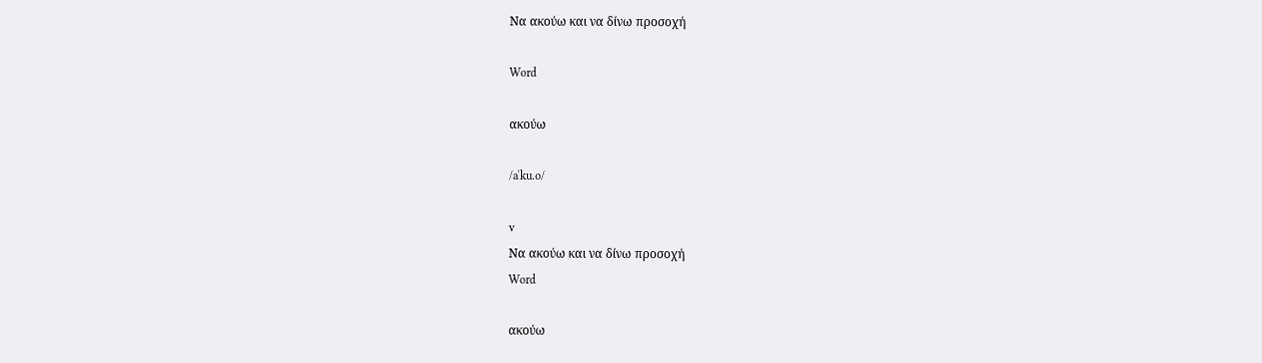Να ακούω και να δίνω προσοχή

Word

ακούω

/aˈku.o/

v
Να ακούω και να δίνω προσοχή
Word

ακούω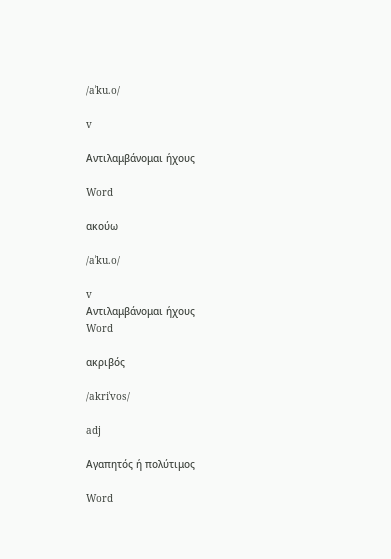/aˈku.o/

v

Αντιλαμβάνομαι ήχους

Word

ακούω

/aˈku.o/

v
Αντιλαμβάνομαι ήχους
Word

ακριβός

/akriˈvos/

adj

Αγαπητός ή πολύτιμος

Word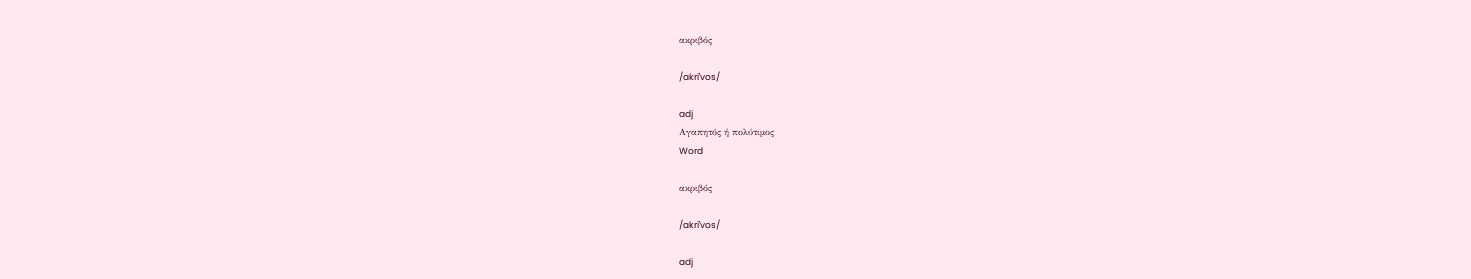ακριβός

/akriˈvos/

adj
Αγαπητός ή πολύτιμος
Word

ακριβός

/akriˈvos/

adj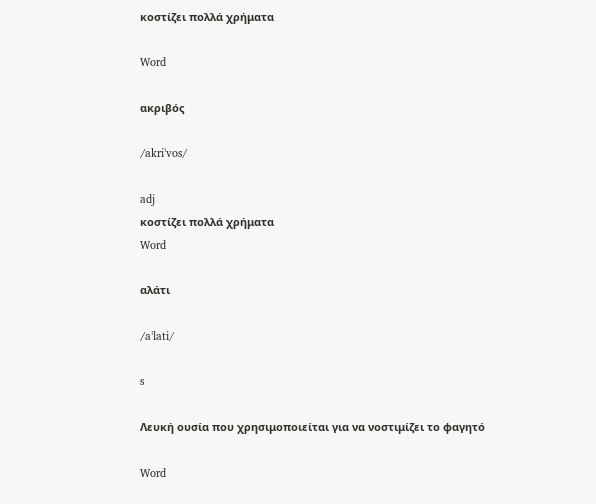κοστίζει πολλά χρήματα

Word

ακριβός

/akriˈvos/

adj
κοστίζει πολλά χρήματα
Word

αλάτι

/aˈlati/

s

Λευκή ουσία που χρησιμοποιείται για να νοστιμίζει το φαγητό

Word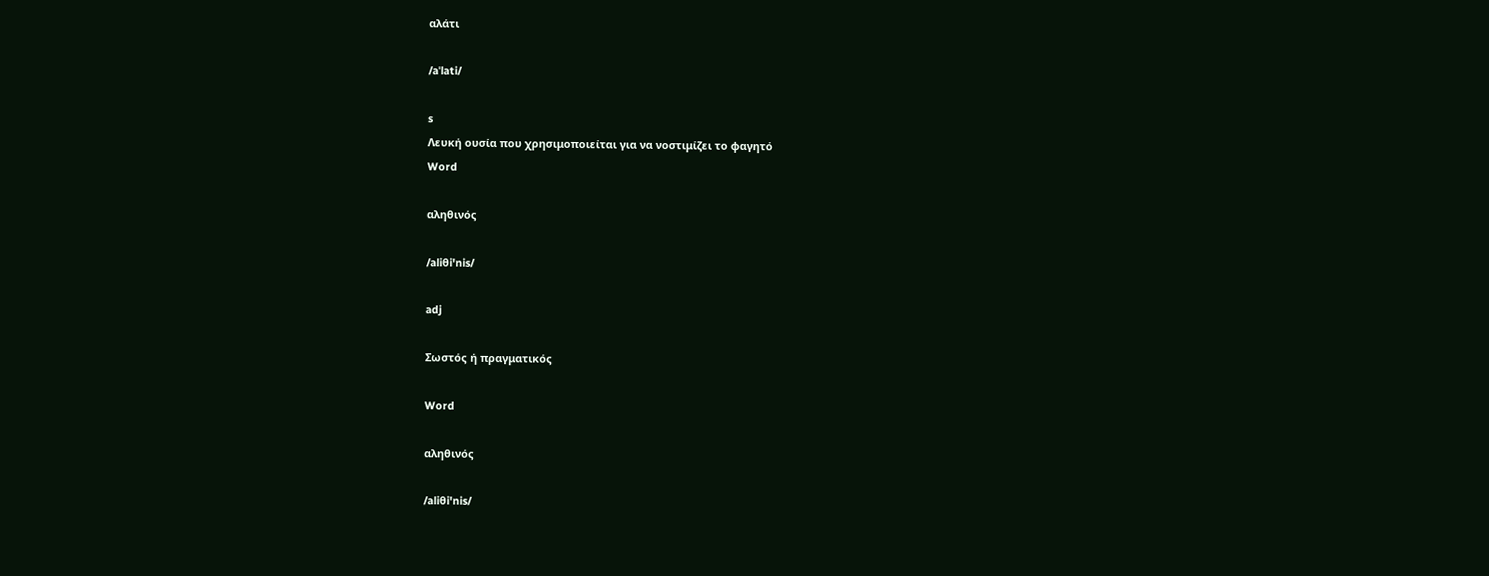αλάτι

/aˈlati/

s
Λευκή ουσία που χρησιμοποιείται για να νοστιμίζει το φαγητό
Word

αληθινός

/aliθi'nis/

adj

Σωστός ή πραγματικός

Word

αληθινός

/aliθi'nis/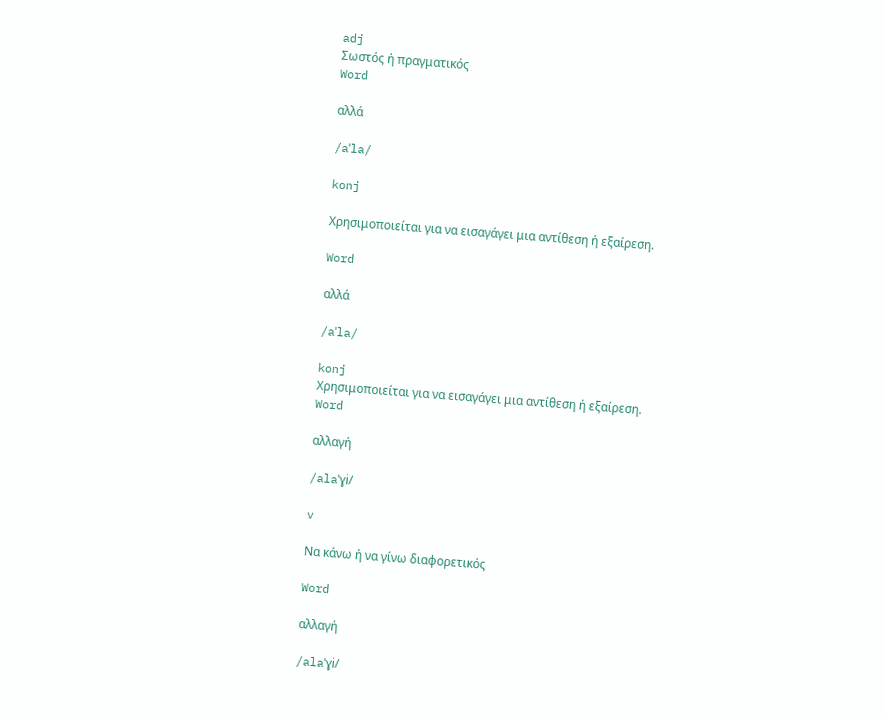adj
Σωστός ή πραγματικός
Word

αλλά

/aˈla/

konj

Χρησιμοποιείται για να εισαγάγει μια αντίθεση ή εξαίρεση.

Word

αλλά

/aˈla/

konj
Χρησιμοποιείται για να εισαγάγει μια αντίθεση ή εξαίρεση.
Word

αλλαγή

/alaˈɣi/

v

Να κάνω ή να γίνω διαφορετικός

Word

αλλαγή

/alaˈɣi/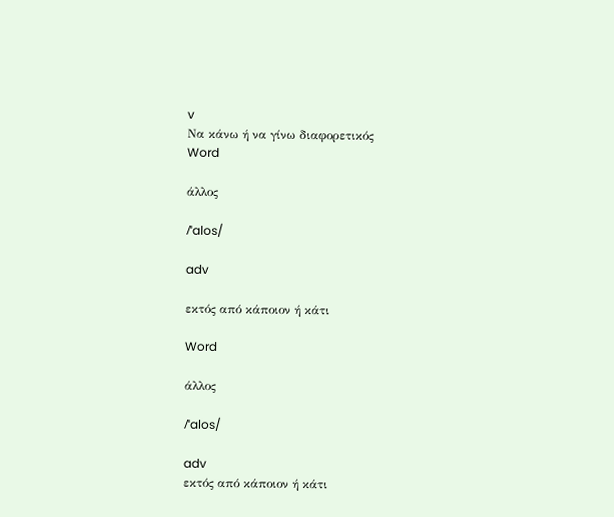v
Να κάνω ή να γίνω διαφορετικός
Word

άλλος

/ˈalos/

adv

εκτός από κάποιον ή κάτι

Word

άλλος

/ˈalos/

adv
εκτός από κάποιον ή κάτι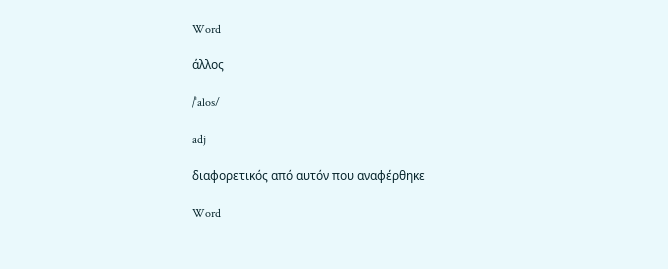Word

άλλος

/ˈalos/

adj

διαφορετικός από αυτόν που αναφέρθηκε

Word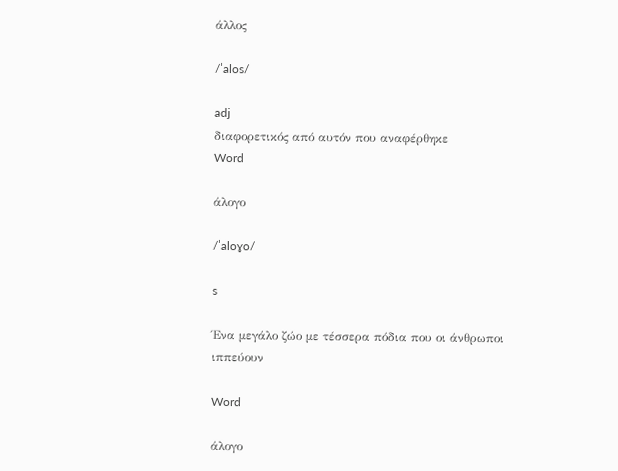άλλος

/ˈalos/

adj
διαφορετικός από αυτόν που αναφέρθηκε
Word

άλογο

/ˈaloɣo/

s

Ένα μεγάλο ζώο με τέσσερα πόδια που οι άνθρωποι ιππεύουν

Word

άλογο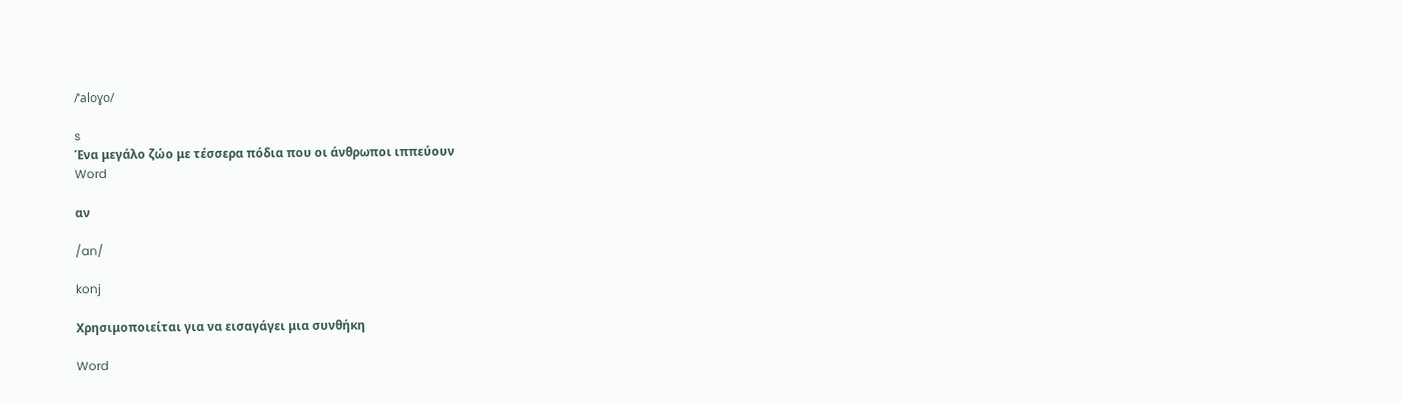/ˈaloɣo/

s
Ένα μεγάλο ζώο με τέσσερα πόδια που οι άνθρωποι ιππεύουν
Word

αν

/an/

konj

Χρησιμοποιείται για να εισαγάγει μια συνθήκη

Word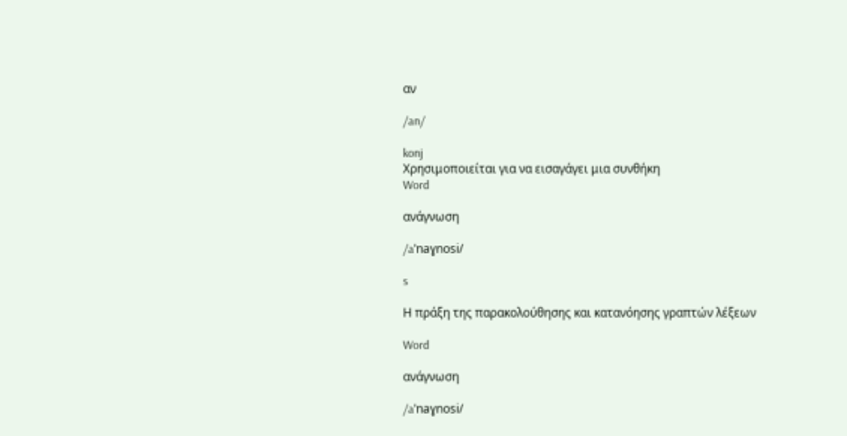αν

/an/

konj
Χρησιμοποιείται για να εισαγάγει μια συνθήκη
Word

ανάγνωση

/aˈnaɣnosi/

s

Η πράξη της παρακολούθησης και κατανόησης γραπτών λέξεων

Word

ανάγνωση

/aˈnaɣnosi/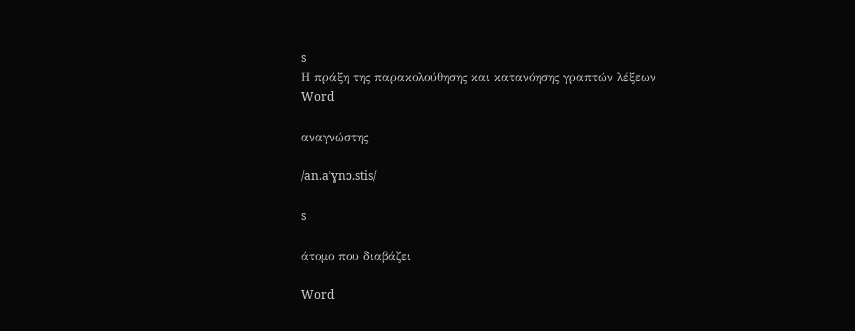s
Η πράξη της παρακολούθησης και κατανόησης γραπτών λέξεων
Word

αναγνώστης

/an.aˈɣnɔ.stis/

s

άτομο που διαβάζει

Word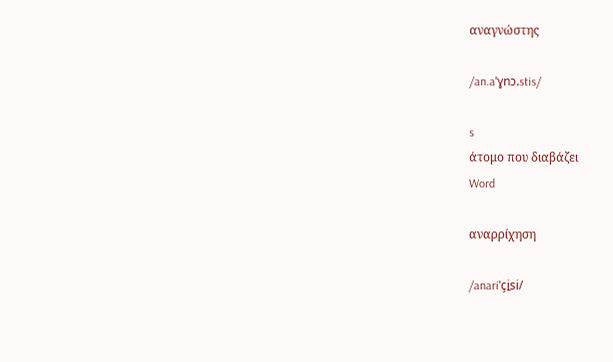αναγνώστης

/an.aˈɣnɔ.stis/

s
άτομο που διαβάζει
Word

αναρρίχηση

/anariˈçi̱si/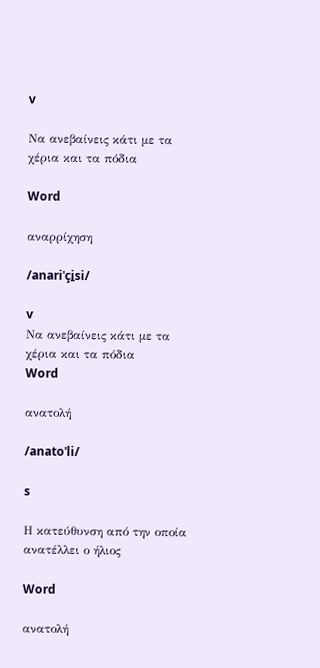v

Να ανεβαίνεις κάτι με τα χέρια και τα πόδια

Word

αναρρίχηση

/anariˈçi̱si/

v
Να ανεβαίνεις κάτι με τα χέρια και τα πόδια
Word

ανατολή

/anatoˈli/

s

Η κατεύθυνση από την οποία ανατέλλει ο ήλιος

Word

ανατολή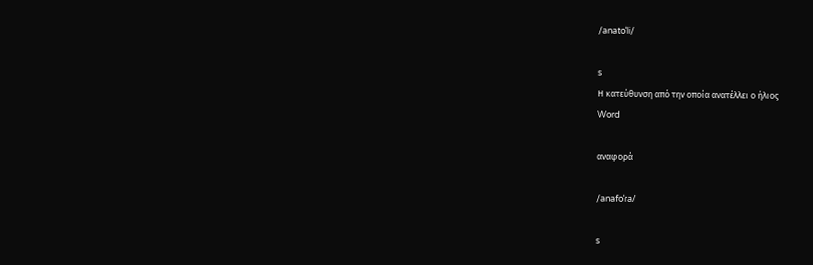/anatoˈli/

s
Η κατεύθυνση από την οποία ανατέλλει ο ήλιος
Word

αναφορά

/anafoˈɾa/

s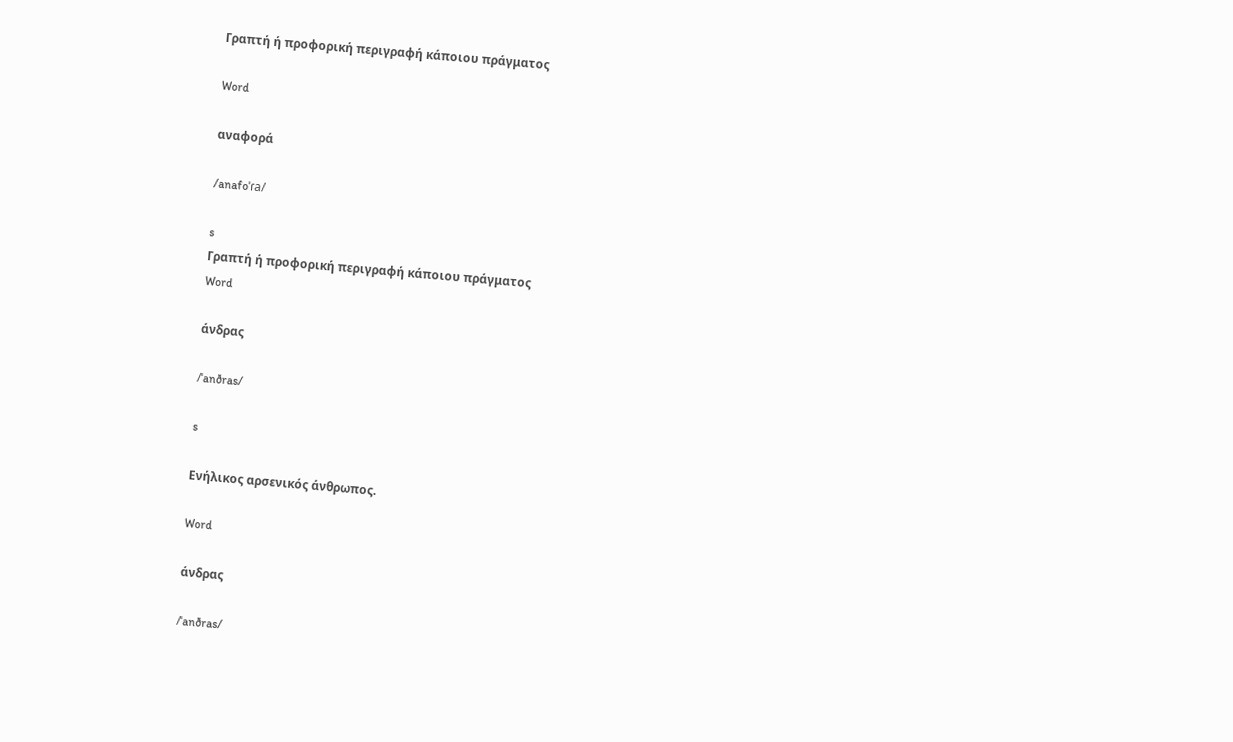Γραπτή ή προφορική περιγραφή κάποιου πράγματος

Word

αναφορά

/anafoˈɾa/

s
Γραπτή ή προφορική περιγραφή κάποιου πράγματος
Word

άνδρας

/ˈanðras/

s

Ενήλικος αρσενικός άνθρωπος.

Word

άνδρας

/ˈanðras/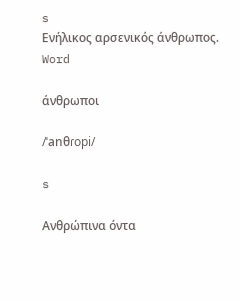s
Ενήλικος αρσενικός άνθρωπος.
Word

άνθρωποι

/ˈanθɾopi/

s

Ανθρώπινα όντα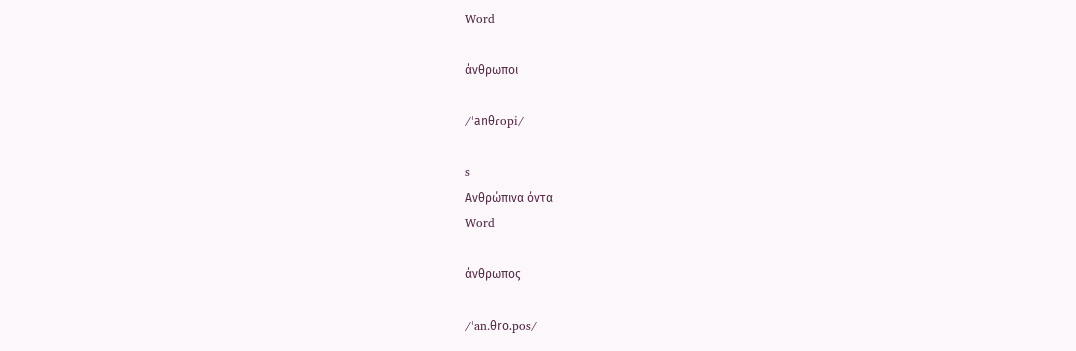Word

άνθρωποι

/ˈanθɾopi/

s
Ανθρώπινα όντα
Word

άνθρωπος

/ˈan.θro.pos/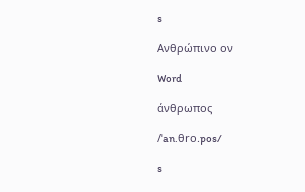s

Ανθρώπινο ον

Word

άνθρωπος

/ˈan.θro.pos/

s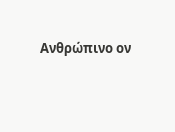Ανθρώπινο ον